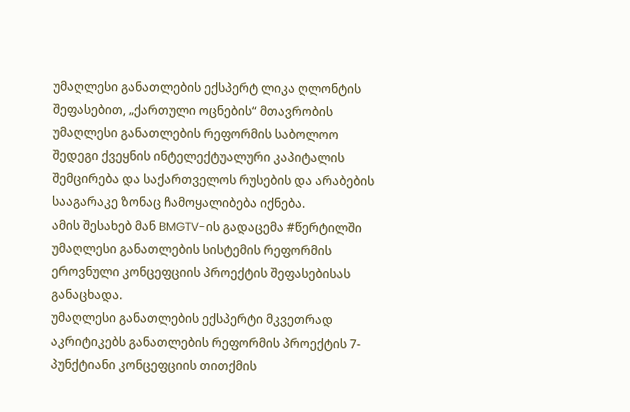უმაღლესი განათლების ექსპერტ ლიკა ღლონტის შეფასებით, „ქართული ოცნების“ მთავრობის უმაღლესი განათლების რეფორმის საბოლოო შედეგი ქვეყნის ინტელექტუალური კაპიტალის შემცირება და საქართველოს რუსების და არაბების სააგარაკე ზონაც ჩამოყალიბება იქნება.
ამის შესახებ მან BMGTV-ის გადაცემა #წერტილში უმაღლესი განათლების სისტემის რეფორმის ეროვნული კონცეფციის პროექტის შეფასებისას განაცხადა.
უმაღლესი განათლების ექსპერტი მკვეთრად აკრიტიკებს განათლების რეფორმის პროექტის 7-პუნქტიანი კონცეფციის თითქმის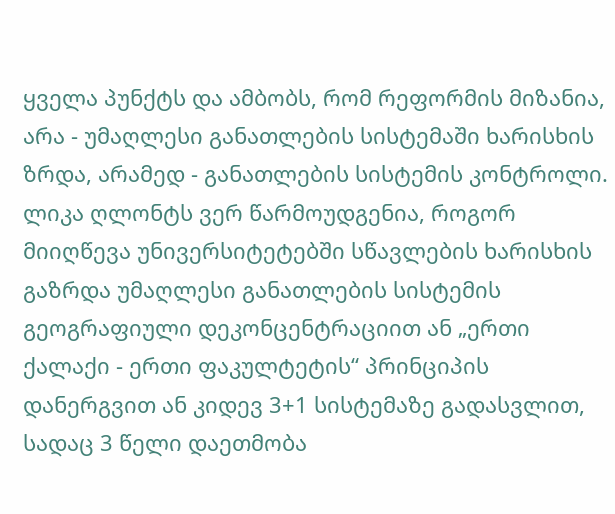ყველა პუნქტს და ამბობს, რომ რეფორმის მიზანია, არა - უმაღლესი განათლების სისტემაში ხარისხის ზრდა, არამედ - განათლების სისტემის კონტროლი.
ლიკა ღლონტს ვერ წარმოუდგენია, როგორ მიიღწევა უნივერსიტეტებში სწავლების ხარისხის გაზრდა უმაღლესი განათლების სისტემის გეოგრაფიული დეკონცენტრაციით ან „ერთი ქალაქი - ერთი ფაკულტეტის“ პრინციპის დანერგვით ან კიდევ 3+1 სისტემაზე გადასვლით, სადაც 3 წელი დაეთმობა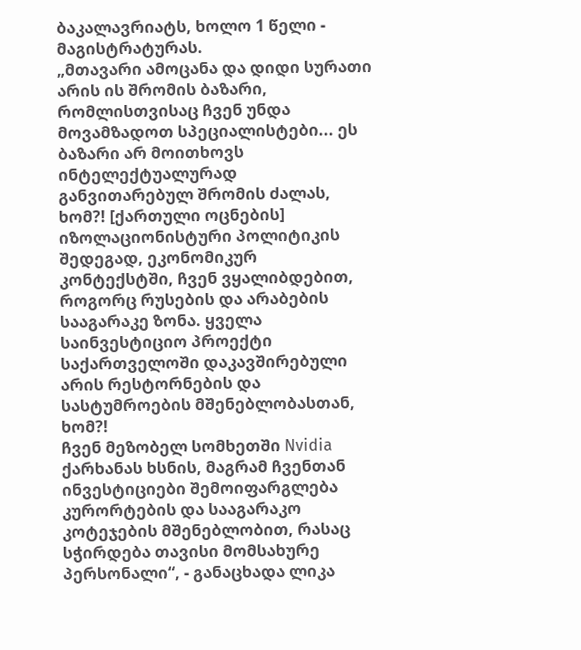ბაკალავრიატს, ხოლო 1 წელი - მაგისტრატურას.
„მთავარი ამოცანა და დიდი სურათი არის ის შრომის ბაზარი, რომლისთვისაც ჩვენ უნდა მოვამზადოთ სპეციალისტები... ეს ბაზარი არ მოითხოვს ინტელექტუალურად განვითარებულ შრომის ძალას, ხომ?! [ქართული ოცნების] იზოლაციონისტური პოლიტიკის შედეგად, ეკონომიკურ კონტექსტში, ჩვენ ვყალიბდებით, როგორც რუსების და არაბების სააგარაკე ზონა. ყველა საინვესტიციო პროექტი საქართველოში დაკავშირებული არის რესტორნების და სასტუმროების მშენებლობასთან, ხომ?!
ჩვენ მეზობელ სომხეთში Nvidia ქარხანას ხსნის, მაგრამ ჩვენთან ინვესტიციები შემოიფარგლება კურორტების და სააგარაკო კოტეჯების მშენებლობით, რასაც სჭირდება თავისი მომსახურე პერსონალი“, - განაცხადა ლიკა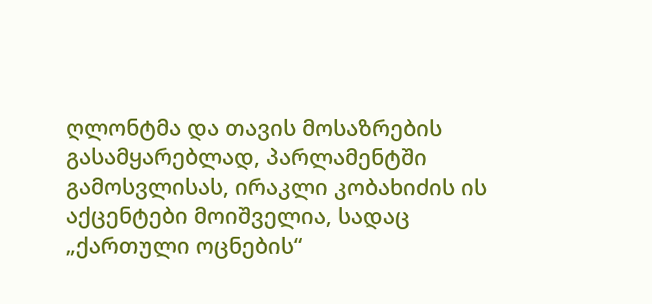ღლონტმა და თავის მოსაზრების გასამყარებლად, პარლამენტში გამოსვლისას, ირაკლი კობახიძის ის აქცენტები მოიშველია, სადაც „ქართული ოცნების“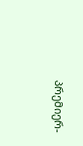პრემიერ-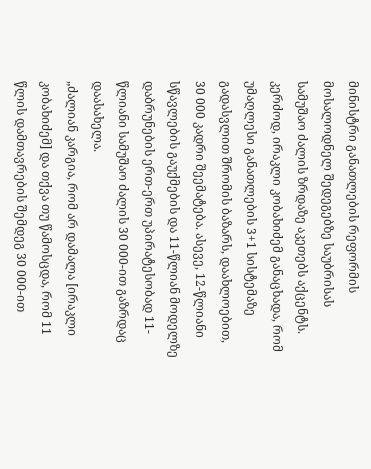მინისტრი განათლების რეფორმის მოსალოდნელ შედეგებზე საუბრისას სამუშაო ძალის ზრდაზე აკეთებს აქცენტს.
კერძოდ, ირაკლი კობახიძემ განაცხადა, რომ უმაღლესი განათლების 3+1 სისტემაზე გადასვლით შრომის ბაზარს, დაახლოებით, 30 000 კადრი შეემატება. ასევე, 12-წლიანი სწავლების გაუქმების და 11-წლიან მოდელზე დაბრუნების ერთ-ერთ უპირატესობად 11-წლიანი სამუშაო ძალის 30 000-ით გაზრდაც დაასახელა.
„ძალიან კარგია, რომ არ დამალა [ირაკლი კობახიძემ] და თქვა თუ წამოსცდა, რომ 11 წლის დამთავრების შემდეგ 30 000-ით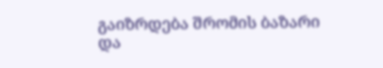გაიზრდება შრომის ბაზარი და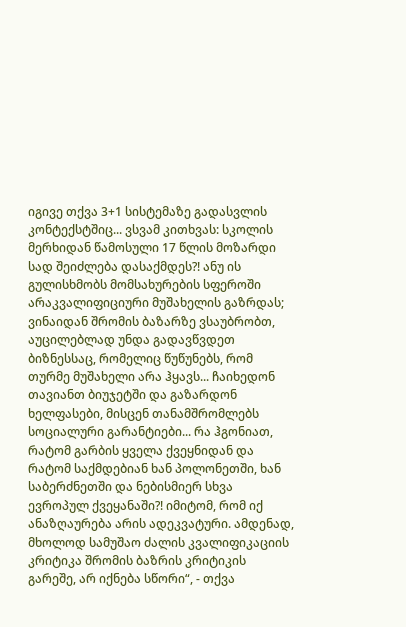იგივე თქვა 3+1 სისტემაზე გადასვლის კონტექსტშიც... ვსვამ კითხვას: სკოლის მერხიდან წამოსული 17 წლის მოზარდი სად შეიძლება დასაქმდეს?! ანუ ის გულისხმობს მომსახურების სფეროში არაკვალიფიციური მუშახელის გაზრდას;
ვინაიდან შრომის ბაზარზე ვსაუბრობთ, აუცილებლად უნდა გადავწვდეთ ბიზნესსაც, რომელიც წუწუნებს, რომ თურმე მუშახელი არა ჰყავს... ჩაიხედონ თავიანთ ბიუჯეტში და გაზარდონ ხელფასები, მისცენ თანამშრომლებს სოციალური გარანტიები... რა ჰგონიათ, რატომ გარბის ყველა ქვეყნიდან და რატომ საქმდებიან ხან პოლონეთში, ხან საბერძნეთში და ნებისმიერ სხვა ევროპულ ქვეყანაში?! იმიტომ, რომ იქ ანაზღაურება არის ადეკვატური. ამდენად, მხოლოდ სამუშაო ძალის კვალიფიკაციის კრიტიკა შრომის ბაზრის კრიტიკის გარეშე, არ იქნება სწორი“, - თქვა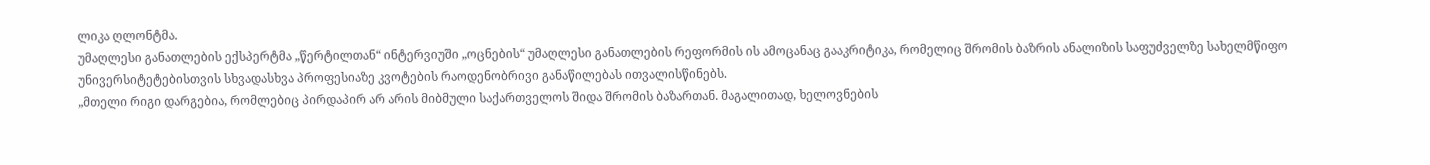ლიკა ღლონტმა.
უმაღლესი განათლების ექსპერტმა „წერტილთან“ ინტერვიუში „ოცნების“ უმაღლესი განათლების რეფორმის ის ამოცანაც გააკრიტიკა, რომელიც შრომის ბაზრის ანალიზის საფუძველზე სახელმწიფო უნივერსიტეტებისთვის სხვადასხვა პროფესიაზე კვოტების რაოდენობრივი განაწილებას ითვალისწინებს.
„მთელი რიგი დარგებია, რომლებიც პირდაპირ არ არის მიბმული საქართველოს შიდა შრომის ბაზართან. მაგალითად, ხელოვნების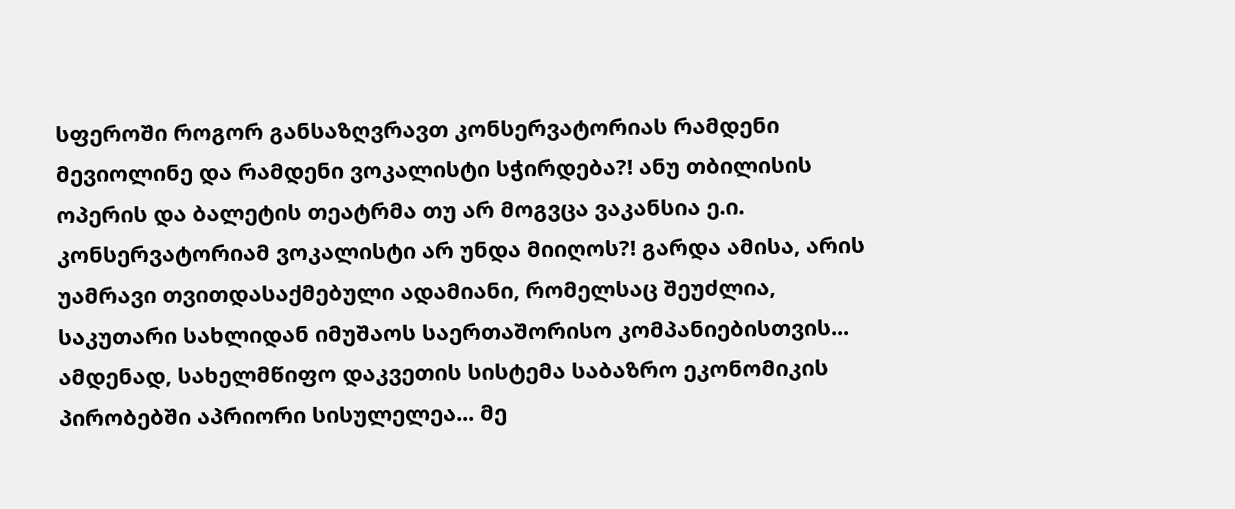სფეროში როგორ განსაზღვრავთ კონსერვატორიას რამდენი მევიოლინე და რამდენი ვოკალისტი სჭირდება?! ანუ თბილისის ოპერის და ბალეტის თეატრმა თუ არ მოგვცა ვაკანსია ე.ი. კონსერვატორიამ ვოკალისტი არ უნდა მიიღოს?! გარდა ამისა, არის უამრავი თვითდასაქმებული ადამიანი, რომელსაც შეუძლია, საკუთარი სახლიდან იმუშაოს საერთაშორისო კომპანიებისთვის... ამდენად, სახელმწიფო დაკვეთის სისტემა საბაზრო ეკონომიკის პირობებში აპრიორი სისულელეა... მე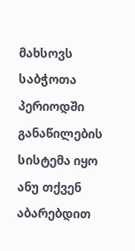მახსოვს საბჭოთა პერიოდში განაწილების სისტემა იყო ანუ თქვენ აბარებდით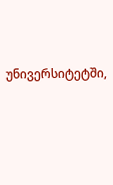უნივერსიტეტში,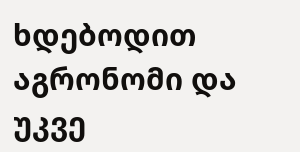ხდებოდით აგრონომი და უკვე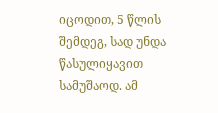იცოდით, 5 წლის შემდეგ, სად უნდა წასულიყავით სამუშაოდ. ამ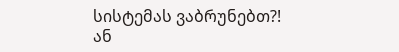სისტემას ვაბრუნებთ?! ან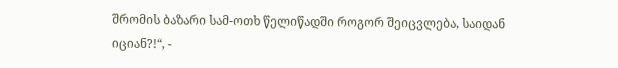შრომის ბაზარი სამ-ოთხ წელიწადში როგორ შეიცვლება, საიდან იციან?!“, -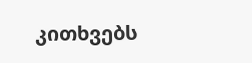კითხვებს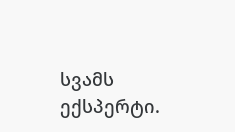სვამს ექსპერტი.